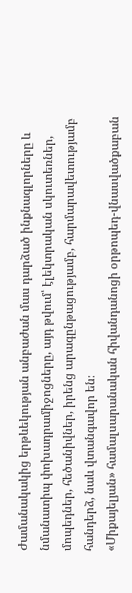Ժամանակակից երթևեկության անբաժան մաս դարձած ինքնագլորները և նմանատիպ փոխադրամիջոցները, այդ թվում՝ էլեկտրական սկուտեռներ, մոպեդներ, հեծանիվներ, իրենց արագընթացությամբ, հարմարավետությամբ հանդերձ, նաև վտանգավոր են։
«Միքայելյան» համալսարանական հիվանդանոցի օրթոպեդ-վնասվածքաբան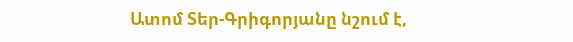Ատոմ Տեր-Գրիգորյանը նշում է,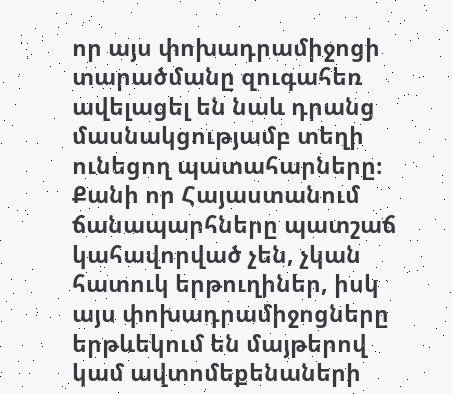որ այս փոխադրամիջոցի տարածմանը զուգահեռ ավելացել են նաև դրանց մասնակցությամբ տեղի ունեցող պատահարները։ Քանի որ Հայաստանում ճանապարհները պատշաճ կահավորված չեն, չկան հատուկ երթուղիներ, իսկ այս փոխադրամիջոցները երթևեկում են մայթերով կամ ավտոմեքենաների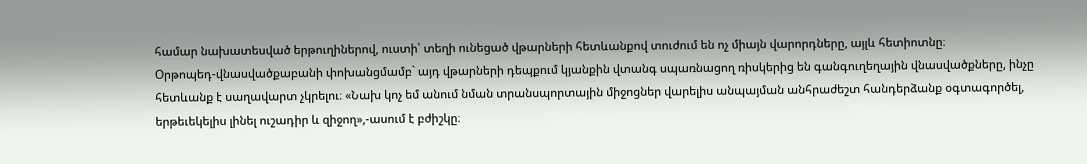համար նախատեսված երթուղիներով, ուստի՝ տեղի ունեցած վթարների հետևանքով տուժում են ոչ միայն վարորդները, այլև հետիոտնը։
Օրթոպեդ-վնասվածքաբանի փոխանցմամբ` այդ վթարների դեպքում կյանքին վտանգ սպառնացող ռիսկերից են գանգուղեղային վնասվածքները, ինչը հետևանք է սաղավարտ չկրելու։ «Նախ կոչ եմ անում նման տրանսպորտային միջոցներ վարելիս անպայման անհրաժեշտ հանդերձանք օգտագործել, երթեւեկելիս լինել ուշադիր և զիջող»,-ասում է բժիշկը։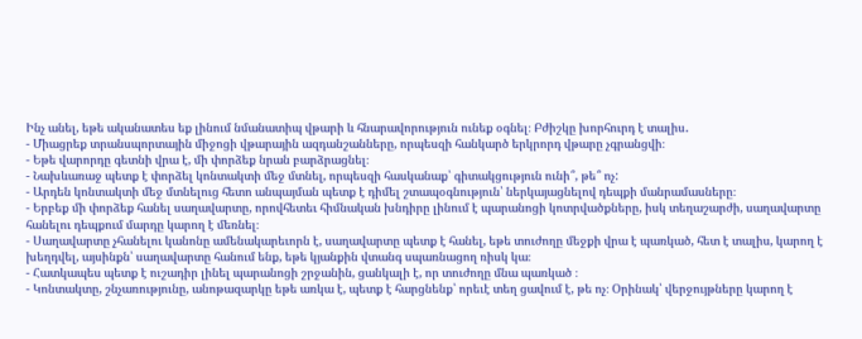Ինչ անել, եթե ականատես եք լինում նմանատիպ վթարի և հնարավորություն ունեք օգնել։ Բժիշկը խորհուրդ է տալիս․
- Միացրեք տրանսպորտային միջոցի վթարային ազդանշանները, որպեսզի հանկարծ երկրորդ վթարը չգրանցվի։
- Եթե վարորդը գետնի վրա է, մի փորձեք նրան բարձրացնել։
- Նախևառաջ պետք է փորձել կոնտակտի մեջ մտնել, որպեսզի հասկանաք՝ գիտակցություն ունի՞, թե՞ ոչ:
- Արդեն կոնտակտի մեջ մտնելուց հետո անպայման պետք է դիմել շտապօգնություն՝ ներկայացնելով դեպքի մանրամասները։
- Երբեք մի փորձեք հանել սաղավարտը, որովհետեւ հիմնական խնդիրը լինում է պարանոցի կոտրվածքները, իսկ տեղաշարժի, սաղավարտը հանելու դեպքում մարդը կարող է մեռնել։
- Սաղավարտը չհանելու կանոնը ամենակարեւորն է, սաղավարտը պետք է հանել, եթե տուժողը մեջքի վրա է պառկած, հետ է տալիս, կարող է խեղդվել, այսինքն՝ սաղավարտը հանում ենք, եթե կյանքին վտանգ սպառնացող ռիսկ կա։
- Հատկապես պետք է ուշադիր լինել պարանոցի շրջանին, ցանկալի է, որ տուժողը մնա պառկած ։
- Կոնտակտը, շնչառությունը, անոթազարկը եթե առկա է, պետք է հարցնենք՝ որեւէ տեղ ցավում է, թե ոչ։ Օրինակ՝ վերջույթները կարող է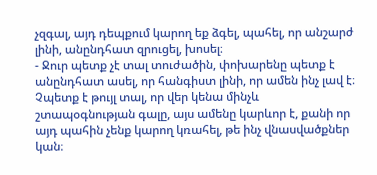չզգալ, այդ դեպքում կարող եք ձգել, պահել, որ անշարժ լինի, անընդհատ զրուցել, խոսել։
- Ջուր պետք չէ տալ տուժածին, փոխարենը պետք է անընդհատ ասել, որ հանգիստ լինի, որ ամեն ինչ լավ է։ Չպետք է թույլ տալ, որ վեր կենա մինչև շտապօգնության գալը, այս ամենը կարևոր է, քանի որ այդ պահին չենք կարող կռահել, թե ինչ վնասվածքներ կան։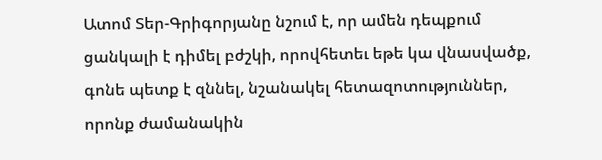Ատոմ Տեր-Գրիգորյանը նշում է, որ ամեն դեպքում ցանկալի է դիմել բժշկի, որովհետեւ եթե կա վնասվածք, գոնե պետք է զննել, նշանակել հետազոտություններ, որոնք ժամանակին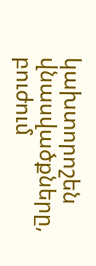կախտորոշեն վնասվածքները, բուժում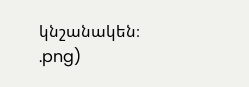կնշանակեն։
.png)